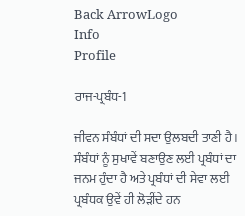Back ArrowLogo
Info
Profile

ਰਾਜ-ਪ੍ਰਬੰਧ-1

ਜੀਵਨ ਸੰਬੰਧਾਂ ਦੀ ਸਦਾ ਉਲਬਦੀ ਤਾਣੀ ਹੈ । ਸੰਬੰਧਾਂ ਨੂੰ ਸੁਖਾਵੇਂ ਬਣਾਉਣ ਲਈ ਪ੍ਰਬੰਧਾਂ ਦਾ ਜਨਮ ਹੁੰਦਾ ਹੈ ਅਤੇ ਪ੍ਰਬੰਧਾਂ ਦੀ ਸੇਵਾ ਲਈ ਪ੍ਰਬੰਧਕ ਉਵੇਂ ਹੀ ਲੋੜੀਂਦੇ ਹਨ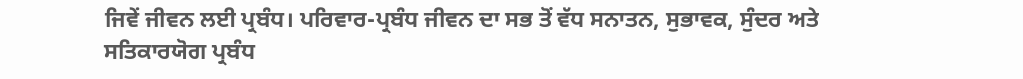ਜਿਵੇਂ ਜੀਵਨ ਲਈ ਪ੍ਰਬੰਧ। ਪਰਿਵਾਰ-ਪ੍ਰਬੰਧ ਜੀਵਨ ਦਾ ਸਭ ਤੋਂ ਵੱਧ ਸਨਾਤਨ, ਸੁਭਾਵਕ, ਸੁੰਦਰ ਅਤੇ ਸਤਿਕਾਰਯੋਗ ਪ੍ਰਬੰਧ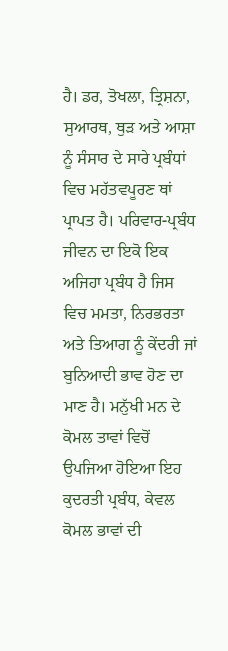ਹੈ। ਡਰ, ਤੋਖਲਾ, ਤ੍ਰਿਸ਼ਨਾ, ਸੁਆਰਥ, ਥੁੜ ਅਤੇ ਆਸ਼ਾ ਨੂੰ ਸੰਸਾਰ ਦੇ ਸਾਰੇ ਪ੍ਰਬੰਧਾਂ ਵਿਚ ਮਹੱਤਵਪੂਰਣ ਥਾਂ ਪ੍ਰਾਪਤ ਹੈ। ਪਰਿਵਾਰ-ਪ੍ਰਬੰਧ ਜੀਵਨ ਦਾ ਇਕੋ ਇਕ ਅਜਿਹਾ ਪ੍ਰਬੰਧ ਹੈ ਜਿਸ ਵਿਚ ਮਮਤਾ, ਨਿਰਭਰਤਾ ਅਤੇ ਤਿਆਗ ਨੂੰ ਕੇਂਦਰੀ ਜਾਂ ਬੁਨਿਆਦੀ ਭਾਵ ਹੋਣ ਦਾ ਮਾਣ ਹੈ। ਮਨੁੱਖੀ ਮਨ ਦੇ ਕੋਮਲ ਤਾਵਾਂ ਵਿਚੋਂ ਉਪਜਿਆ ਹੋਇਆ ਇਹ ਕੁਦਰਤੀ ਪ੍ਰਬੰਧ, ਕੇਵਲ ਕੋਮਲ ਭਾਵਾਂ ਦੀ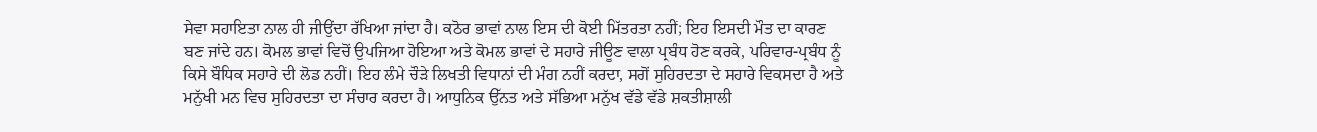ਸੇਵਾ ਸਹਾਇਤਾ ਨਾਲ ਹੀ ਜੀਉਂਦਾ ਰੱਖਿਆ ਜਾਂਦਾ ਹੈ। ਕਠੋਰ ਭਾਵਾਂ ਨਾਲ ਇਸ ਦੀ ਕੋਈ ਮਿੱਤਰਤਾ ਨਹੀਂ; ਇਹ ਇਸਦੀ ਮੌਤ ਦਾ ਕਾਰਣ ਬਣ ਜਾਂਦੇ ਹਨ। ਕੋਮਲ ਭਾਵਾਂ ਵਿਚੋਂ ਉਪਜਿਆ ਹੋਇਆ ਅਤੇ ਕੋਮਲ ਭਾਵਾਂ ਦੇ ਸਹਾਰੇ ਜੀਊਣ ਵਾਲਾ ਪ੍ਰਬੰਧ ਹੋਣ ਕਰਕੇ, ਪਰਿਵਾਰ-ਪ੍ਰਬੰਧ ਨੂੰ ਕਿਸੇ ਬੌਧਿਕ ਸਹਾਰੇ ਦੀ ਲੋਡ ਨਹੀਂ। ਇਹ ਲੰਮੇ ਚੌੜੇ ਲਿਖਤੀ ਵਿਧਾਨਾਂ ਦੀ ਮੰਗ ਨਹੀਂ ਕਰਦਾ, ਸਗੋਂ ਸੁਹਿਰਦਤਾ ਦੇ ਸਹਾਰੇ ਵਿਕਸਦਾ ਹੈ ਅਤੇ ਮਨੁੱਖੀ ਮਨ ਵਿਚ ਸੁਹਿਰਦਤਾ ਦਾ ਸੰਚਾਰ ਕਰਦਾ ਹੈ। ਆਧੁਨਿਕ ਉੱਨਤ ਅਤੇ ਸੱਭਿਆ ਮਨੁੱਖ ਵੱਡੇ ਵੱਡੇ ਸ਼ਕਤੀਸ਼ਾਲੀ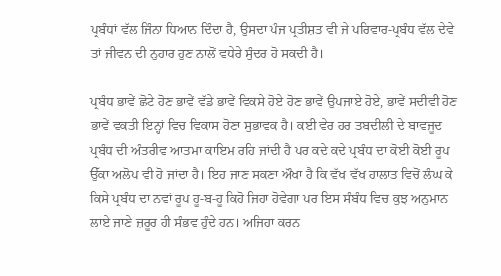ਪ੍ਰਬੰਧਾਂ ਵੱਲ ਜਿੰਨਾ ਧਿਆਨ ਦਿੰਦਾ ਹੈ, ਉਸਦਾ ਪੰਜ ਪ੍ਰਤੀਸ਼ਤ ਵੀ ਜੇ ਪਰਿਵਾਰ-ਪ੍ਰਬੰਧ ਵੱਲ ਦੇਵੇ ਤਾਂ ਜੀਵਨ ਦੀ ਨੁਹਾਰ ਹੁਣ ਨਾਲੋਂ ਵਧੇਰੇ ਸੁੰਦਰ ਹੋ ਸਕਦੀ ਹੈ।

ਪ੍ਰਬੰਧ ਭਾਵੇਂ ਛੋਟੇ ਹੋਣ ਭਾਵੇਂ ਵੱਡੇ ਭਾਵੇਂ ਵਿਕਸੇ ਹੋਏ ਹੋਣ ਭਾਵੇਂ ਉਪਜਾਏ ਹੋਏ, ਭਾਵੇਂ ਸਦੀਵੀ ਹੋਣ ਭਾਵੇਂ ਵਕਤੀ ਇਨ੍ਹਾਂ ਵਿਚ ਵਿਕਾਸ ਹੋਣਾ ਸੁਭਾਵਕ ਹੈ। ਕਈ ਵੇਰ ਹਰ ਤਬਦੀਲੀ ਦੇ ਬਾਵਜੂਦ ਪ੍ਰਬੰਧ ਦੀ ਅੰਤਰੀਵ ਆਤਮਾ ਕਾਇਮ ਰਹਿ ਜਾਂਦੀ ਹੈ ਪਰ ਕਦੇ ਕਦੇ ਪ੍ਰਬੰਧ ਦਾ ਕੋਈ ਕੋਈ ਰੂਪ ਉੱਕਾ ਅਲੋਪ ਵੀ ਹੋ ਜਾਂਦਾ ਹੈ। ਇਹ ਜਾਣ ਸਕਣਾ ਔਖਾ ਹੈ ਕਿ ਵੱਖ ਵੱਖ ਹਾਲਾਤ ਵਿਚੋਂ ਲੰਘ ਕੇ ਕਿਸੇ ਪ੍ਰਬੰਧ ਦਾ ਨਵਾਂ ਰੂਪ ਹੂ-ਬ-ਹੂ ਕਿਹੋ ਜਿਹਾ ਹੋਵੇਗਾ ਪਰ ਇਸ ਸੰਬੰਧ ਵਿਚ ਕੁਝ ਅਨੁਮਾਨ ਲਾਏ ਜਾਣੇ ਜ਼ਰੂਰ ਹੀ ਸੰਭਵ ਹੁੰਦੇ ਹਨ। ਅਜਿਹਾ ਕਰਨ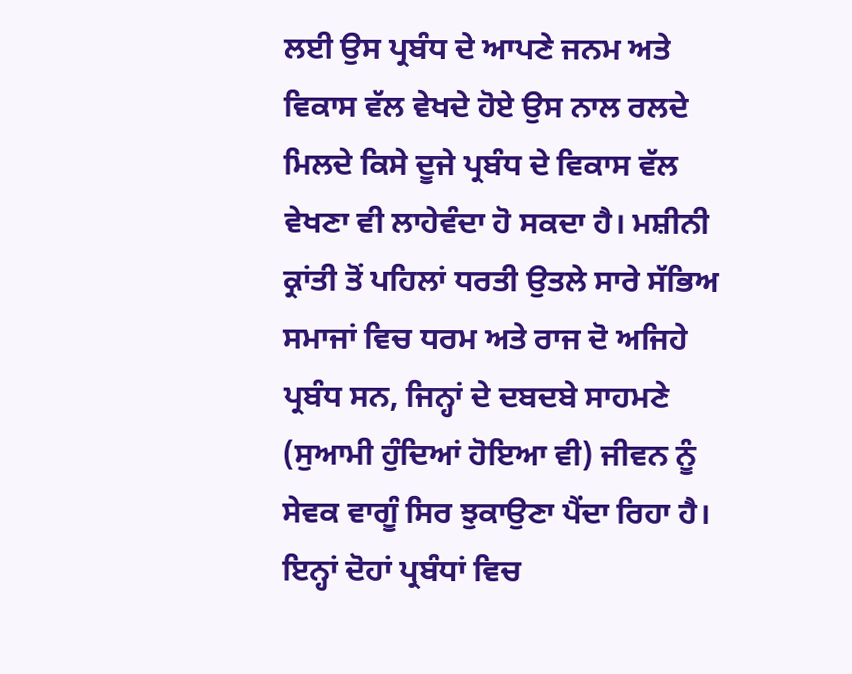ਲਈ ਉਸ ਪ੍ਰਬੰਧ ਦੇ ਆਪਣੇ ਜਨਮ ਅਤੇ ਵਿਕਾਸ ਵੱਲ ਵੇਖਦੇ ਹੋਏ ਉਸ ਨਾਲ ਰਲਦੇ ਮਿਲਦੇ ਕਿਸੇ ਦੂਜੇ ਪ੍ਰਬੰਧ ਦੇ ਵਿਕਾਸ ਵੱਲ ਵੇਖਣਾ ਵੀ ਲਾਹੇਵੰਦਾ ਹੋ ਸਕਦਾ ਹੈ। ਮਸ਼ੀਨੀ ਕ੍ਰਾਂਤੀ ਤੋਂ ਪਹਿਲਾਂ ਧਰਤੀ ਉਤਲੇ ਸਾਰੇ ਸੱਭਿਅ ਸਮਾਜਾਂ ਵਿਚ ਧਰਮ ਅਤੇ ਰਾਜ ਦੋ ਅਜਿਹੇ ਪ੍ਰਬੰਧ ਸਨ, ਜਿਨ੍ਹਾਂ ਦੇ ਦਬਦਬੇ ਸਾਹਮਣੇ (ਸੁਆਮੀ ਹੁੰਦਿਆਂ ਹੋਇਆ ਵੀ) ਜੀਵਨ ਨੂੰ ਸੇਵਕ ਵਾਗੂੰ ਸਿਰ ਝੁਕਾਉਣਾ ਪੈਂਦਾ ਰਿਹਾ ਹੈ। ਇਨ੍ਹਾਂ ਦੋਹਾਂ ਪ੍ਰਬੰਧਾਂ ਵਿਚ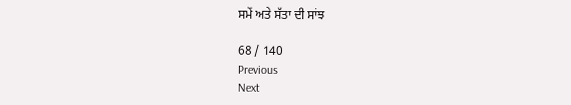ਸਮੇਂ ਅਤੇ ਸੱਤਾ ਦੀ ਸਾਂਝ

68 / 140
Previous
Next